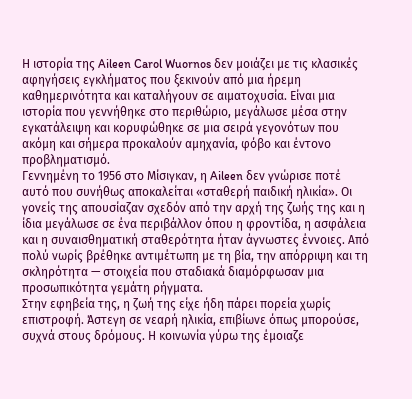Η ιστορία της Aileen Carol Wuornos δεν μοιάζει με τις κλασικές αφηγήσεις εγκλήματος που ξεκινούν από μια ήρεμη καθημερινότητα και καταλήγουν σε αιματοχυσία. Είναι μια ιστορία που γεννήθηκε στο περιθώριο, μεγάλωσε μέσα στην εγκατάλειψη και κορυφώθηκε σε μια σειρά γεγονότων που ακόμη και σήμερα προκαλούν αμηχανία, φόβο και έντονο προβληματισμό.
Γεννημένη το 1956 στο Μίσιγκαν, η Aileen δεν γνώρισε ποτέ αυτό που συνήθως αποκαλείται «σταθερή παιδική ηλικία». Οι γονείς της απουσίαζαν σχεδόν από την αρχή της ζωής της και η ίδια μεγάλωσε σε ένα περιβάλλον όπου η φροντίδα, η ασφάλεια και η συναισθηματική σταθερότητα ήταν άγνωστες έννοιες. Από πολύ νωρίς βρέθηκε αντιμέτωπη με τη βία, την απόρριψη και τη σκληρότητα — στοιχεία που σταδιακά διαμόρφωσαν μια προσωπικότητα γεμάτη ρήγματα.
Στην εφηβεία της, η ζωή της είχε ήδη πάρει πορεία χωρίς επιστροφή. Άστεγη σε νεαρή ηλικία, επιβίωνε όπως μπορούσε, συχνά στους δρόμους. Η κοινωνία γύρω της έμοιαζε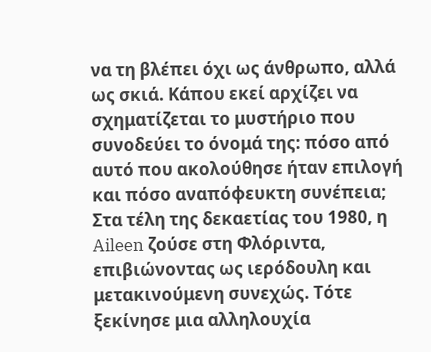να τη βλέπει όχι ως άνθρωπο, αλλά ως σκιά. Κάπου εκεί αρχίζει να σχηματίζεται το μυστήριο που συνοδεύει το όνομά της: πόσο από αυτό που ακολούθησε ήταν επιλογή και πόσο αναπόφευκτη συνέπεια;
Στα τέλη της δεκαετίας του 1980, η Aileen ζούσε στη Φλόριντα, επιβιώνοντας ως ιερόδουλη και μετακινούμενη συνεχώς. Τότε ξεκίνησε μια αλληλουχία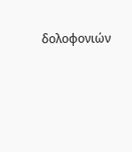δολοφονιών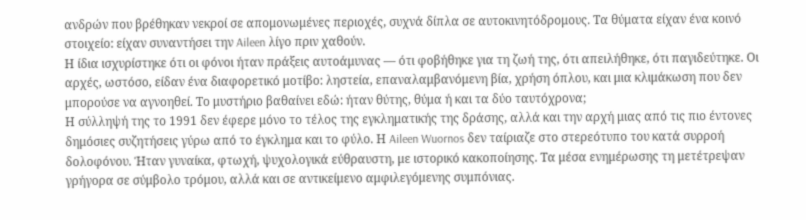ανδρών που βρέθηκαν νεκροί σε απομονωμένες περιοχές, συχνά δίπλα σε αυτοκινητόδρομους. Τα θύματα είχαν ένα κοινό στοιχείο: είχαν συναντήσει την Aileen λίγο πριν χαθούν.
Η ίδια ισχυρίστηκε ότι οι φόνοι ήταν πράξεις αυτοάμυνας — ότι φοβήθηκε για τη ζωή της, ότι απειλήθηκε, ότι παγιδεύτηκε. Οι αρχές, ωστόσο, είδαν ένα διαφορετικό μοτίβο: ληστεία, επαναλαμβανόμενη βία, χρήση όπλου, και μια κλιμάκωση που δεν μπορούσε να αγνοηθεί. Το μυστήριο βαθαίνει εδώ: ήταν θύτης, θύμα ή και τα δύο ταυτόχρονα;
Η σύλληψή της το 1991 δεν έφερε μόνο το τέλος της εγκληματικής της δράσης, αλλά και την αρχή μιας από τις πιο έντονες δημόσιες συζητήσεις γύρω από το έγκλημα και το φύλο. Η Aileen Wuornos δεν ταίριαζε στο στερεότυπο του κατά συρροή δολοφόνου. Ήταν γυναίκα, φτωχή, ψυχολογικά εύθραυστη, με ιστορικό κακοποίησης. Τα μέσα ενημέρωσης τη μετέτρεψαν γρήγορα σε σύμβολο τρόμου, αλλά και σε αντικείμενο αμφιλεγόμενης συμπόνιας.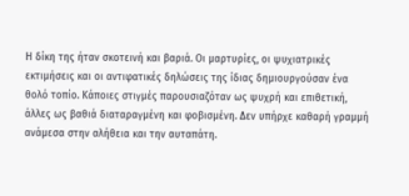Η δίκη της ήταν σκοτεινή και βαριά. Οι μαρτυρίες, οι ψυχιατρικές εκτιμήσεις και οι αντιφατικές δηλώσεις της ίδιας δημιουργούσαν ένα θολό τοπίο. Κάποιες στιγμές παρουσιαζόταν ως ψυχρή και επιθετική, άλλες ως βαθιά διαταραγμένη και φοβισμένη. Δεν υπήρχε καθαρή γραμμή ανάμεσα στην αλήθεια και την αυταπάτη.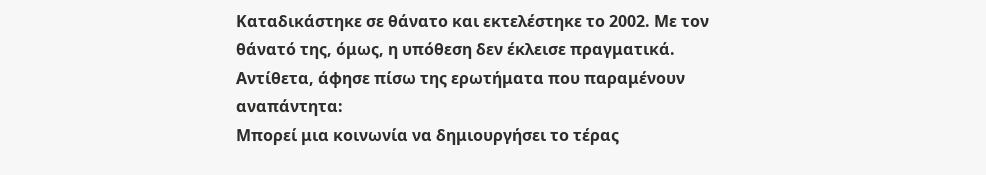Καταδικάστηκε σε θάνατο και εκτελέστηκε το 2002. Με τον θάνατό της, όμως, η υπόθεση δεν έκλεισε πραγματικά. Αντίθετα, άφησε πίσω της ερωτήματα που παραμένουν αναπάντητα:
Μπορεί μια κοινωνία να δημιουργήσει το τέρας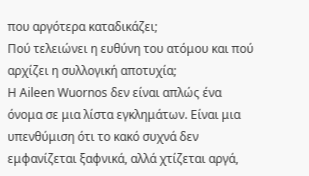που αργότερα καταδικάζει;
Πού τελειώνει η ευθύνη του ατόμου και πού αρχίζει η συλλογική αποτυχία;
Η Aileen Wuornos δεν είναι απλώς ένα όνομα σε μια λίστα εγκλημάτων. Είναι μια υπενθύμιση ότι το κακό συχνά δεν εμφανίζεται ξαφνικά, αλλά χτίζεται αργά,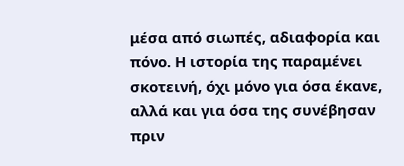μέσα από σιωπές, αδιαφορία και πόνο. Η ιστορία της παραμένει σκοτεινή, όχι μόνο για όσα έκανε, αλλά και για όσα της συνέβησαν πριν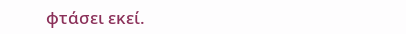φτάσει εκεί.